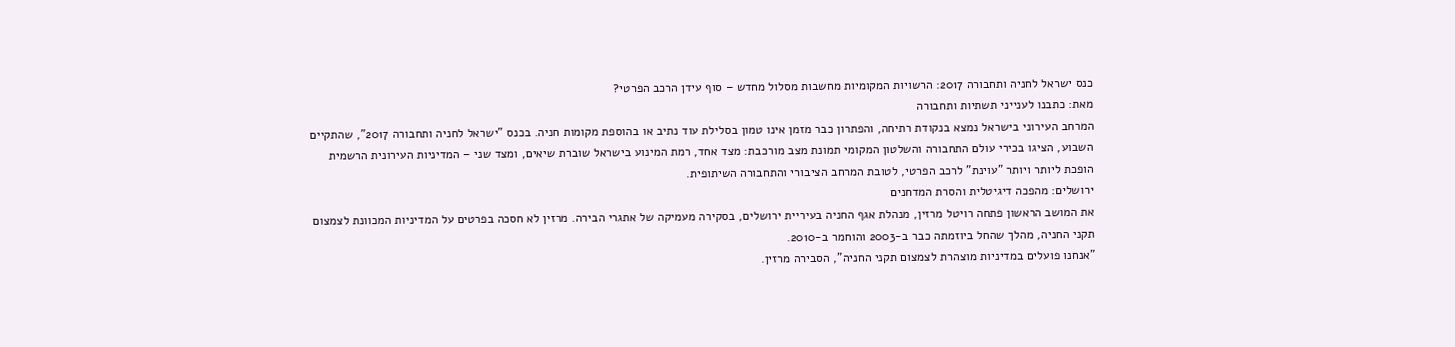כנס ישראל לחניה ותחבורה 2017: הרשויות המקומיות מחשבות מסלול מחדש – סוף עידן הרכב הפרטי?
מאת: כתבנו לענייני תשתיות ותחבורה
המרחב העירוני בישראל נמצא בנקודת רתיחה, והפתרון כבר מזמן אינו טמון בסלילת עוד נתיב או בהוספת מקומות חניה. בכנס "ישראל לחניה ותחבורה 2017", שהתקיים השבוע, הציגו בכירי עולם התחבורה והשלטון המקומי תמונת מצב מורכבת: מצד אחד, רמת המינוע בישראל שוברת שיאים, ומצד שני – המדיניות העירונית הרשמית הופכת ליותר ויותר "עוינת" לרכב הפרטי, לטובת המרחב הציבורי והתחבורה השיתופית.
ירושלים: מהפכה דיגיטלית והסרת המדחנים
את המושב הראשון פתחה רויטל מרזין, מנהלת אגף החניה בעיריית ירושלים, בסקירה מעמיקה של אתגרי הבירה. מרזין לא חסכה בפרטים על המדיניות המכוונת לצמצום תקני החניה, מהלך שהחל ביוזמתה כבר ב-2003 והוחמר ב-2010.
"אנחנו פועלים במדיניות מוצהרת לצמצום תקני החניה", הסבירה מרזין.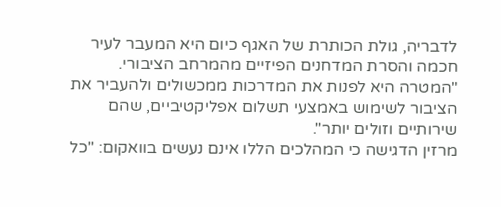לדבריה, גולת הכותרת של האגף כיום היא המעבר לעיר חכמה והסרת המדחנים הפיזיים מהמרחב הציבורי. "המטרה היא לפנות את המדרכות ממכשולים ולהעביר את הציבור לשימוש באמצעי תשלום אפליקטיביים, שהם שירותיים וזולים יותר".
מרזין הדגישה כי המהלכים הללו אינם נעשים בוואקום: "כל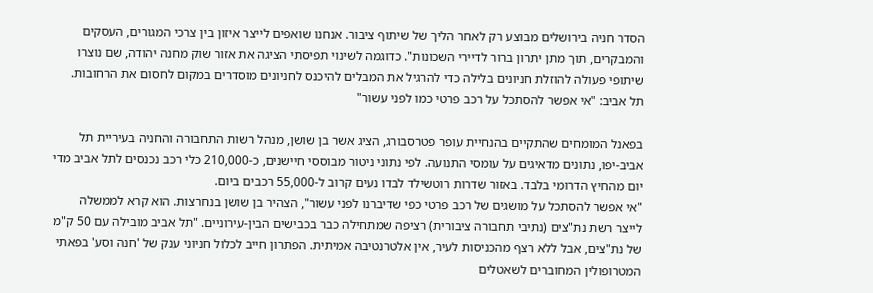הסדר חניה בירושלים מבוצע רק לאחר הליך של שיתוף ציבור. אנחנו שואפים לייצר איזון בין צרכי המגורים, העסקים והמבקרים, תוך מתן יתרון ברור לדיירי השכונות". כדוגמה לשינוי תפיסתי הציגה את אזור שוק מחנה יהודה, שם נוצרו שיתופי פעולה להוזלת חניונים בלילה כדי להרגיל את המבלים להיכנס לחניונים מוסדרים במקום לחסום את הרחובות.
תל אביב: "אי אפשר להסתכל על רכב פרטי כמו לפני עשור"

בפאנל המומחים שהתקיים בהנחיית עופר פטרסבורג, הציג אשר בן שושן, מנהל רשות התחבורה והחניה בעיריית תל אביב-יפו, נתונים מדאיגים על עומסי התנועה. לפי נתוני ניטור מבוססי חיישנים, כ-210,000 כלי רכב נכנסים לתל אביב מדי יום מהחיץ הדרומי בלבד. באזור שדרות רוטשילד לבדו נעים קרוב ל-55,000 רכבים ביום.
"אי אפשר להסתכל על מושגים של רכב פרטי כפי שדיברנו לפני עשור", הצהיר בן שושן בנחרצות. הוא קרא לממשלה לייצר רשת נת"צים (נתיבי תחבורה ציבורית) רציפה שמתחילה כבר בכבישים הבין-עירוניים. "תל אביב מובילה עם 50 ק"מ של נת"צים, אבל ללא רצף מהכניסות לעיר, אין אלטרנטיבה אמיתית. הפתרון חייב לכלול חניוני ענק של 'חנה וסע' בפאתי המטרופולין המחוברים לשאטלים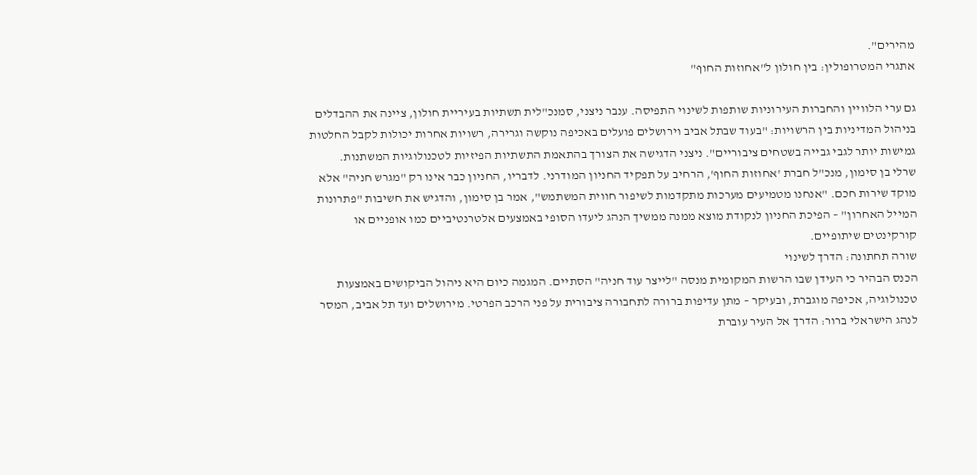מהירים".
אתגרי המטרופולין: בין חולון ל"אחוזות החוף"

גם ערי הלוויין והחברות העירוניות שותפות לשינוי התפיסה. ענבר ניצני, סמנכ"לית תשתיות בעיריית חולון, ציינה את ההבדלים בניהול המדיניות בין הרשויות: "בעוד שבתל אביב וירושלים פועלים באכיפה נוקשה וגרירה, רשויות אחרות יכולות לקבל החלטות גמישות יותר לגבי גבייה בשטחים ציבוריים". ניצני הדגישה את הצורך בהתאמת התשתיות הפיזיות לטכנולוגיות המשתנות.
שרלי בן סימון, מנכ"ל חברת 'אחוזות החוף', הרחיב על תפקיד החניון המודרני. לדבריו, החניון כבר אינו רק "מגרש חניה" אלא מוקד שירות חכם. "אנחנו מטמיעים מערכות מתקדמות לשיפור חווית המשתמש", אמר בן סימון, והדגיש את חשיבות "פתרונות המייל האחרון" – הפיכת החניון לנקודת מוצא ממנה ממשיך הנהג ליעדו הסופי באמצעים אלטרנטיביים כמו אופניים או קורקינטים שיתופיים.
שורה תחתונה: הדרך לשינוי
הכנס הבהיר כי העידן שבו הרשות המקומית מנסה "לייצר עוד חניה" הסתיים. המגמה כיום היא ניהול הביקושים באמצעות טכנולוגיה, אכיפה מוגברת, ובעיקר – מתן עדיפות ברורה לתחבורה ציבורית על פני הרכב הפרטי. מירושלים ועד תל אביב, המסר לנהג הישראלי ברור: הדרך אל העיר עוברת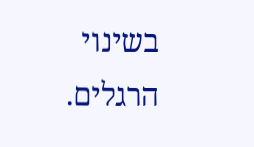בשינוי הרגלים.